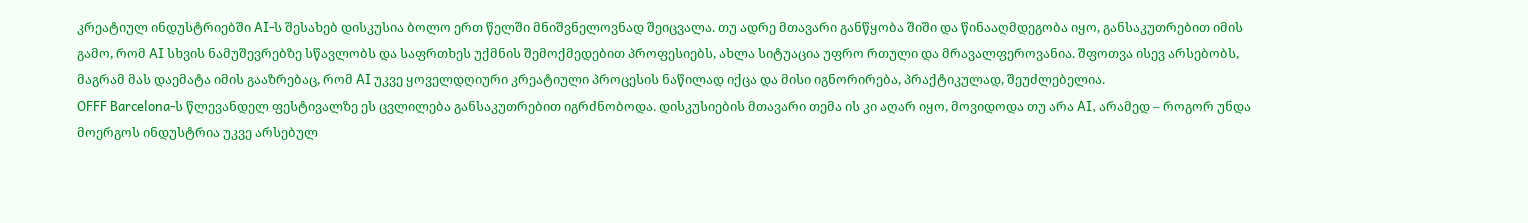კრეატიულ ინდუსტრიებში AI-ს შესახებ დისკუსია ბოლო ერთ წელში მნიშვნელოვნად შეიცვალა. თუ ადრე მთავარი განწყობა შიში და წინააღმდეგობა იყო, განსაკუთრებით იმის გამო, რომ AI სხვის ნამუშევრებზე სწავლობს და საფრთხეს უქმნის შემოქმედებით პროფესიებს, ახლა სიტუაცია უფრო რთული და მრავალფეროვანია. შფოთვა ისევ არსებობს, მაგრამ მას დაემატა იმის გააზრებაც, რომ AI უკვე ყოველდღიური კრეატიული პროცესის ნაწილად იქცა და მისი იგნორირება, პრაქტიკულად, შეუძლებელია.
OFFF Barcelona-ს წლევანდელ ფესტივალზე ეს ცვლილება განსაკუთრებით იგრძნობოდა. დისკუსიების მთავარი თემა ის კი აღარ იყო, მოვიდოდა თუ არა AI, არამედ – როგორ უნდა მოერგოს ინდუსტრია უკვე არსებულ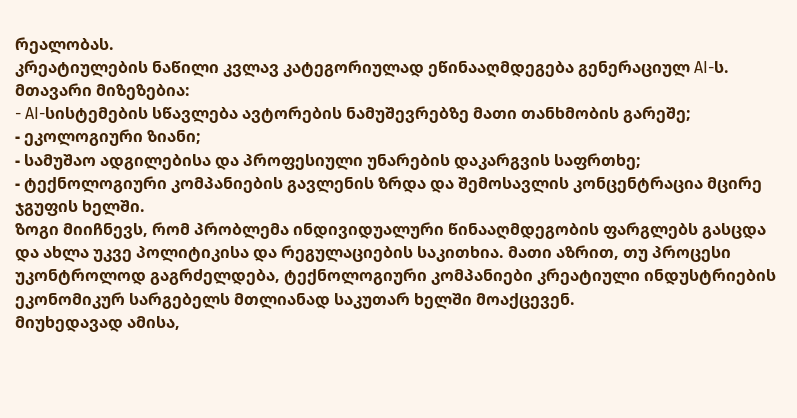რეალობას.
კრეატიულების ნაწილი კვლავ კატეგორიულად ეწინააღმდეგება გენერაციულ AI-ს. მთავარი მიზეზებია:
- AI-სისტემების სწავლება ავტორების ნამუშევრებზე მათი თანხმობის გარეშე;
- ეკოლოგიური ზიანი;
- სამუშაო ადგილებისა და პროფესიული უნარების დაკარგვის საფრთხე;
- ტექნოლოგიური კომპანიების გავლენის ზრდა და შემოსავლის კონცენტრაცია მცირე ჯგუფის ხელში.
ზოგი მიიჩნევს, რომ პრობლემა ინდივიდუალური წინააღმდეგობის ფარგლებს გასცდა და ახლა უკვე პოლიტიკისა და რეგულაციების საკითხია. მათი აზრით, თუ პროცესი უკონტროლოდ გაგრძელდება, ტექნოლოგიური კომპანიები კრეატიული ინდუსტრიების ეკონომიკურ სარგებელს მთლიანად საკუთარ ხელში მოაქცევენ.
მიუხედავად ამისა,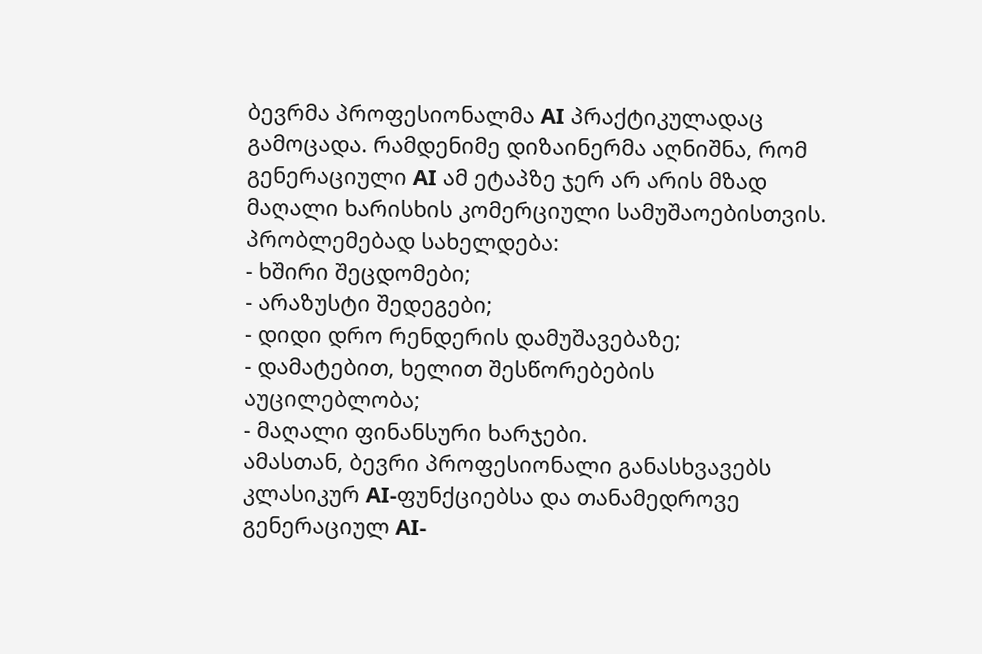ბევრმა პროფესიონალმა AI პრაქტიკულადაც გამოცადა. რამდენიმე დიზაინერმა აღნიშნა, რომ გენერაციული AI ამ ეტაპზე ჯერ არ არის მზად მაღალი ხარისხის კომერციული სამუშაოებისთვის. პრობლემებად სახელდება:
- ხშირი შეცდომები;
- არაზუსტი შედეგები;
- დიდი დრო რენდერის დამუშავებაზე;
- დამატებით, ხელით შესწორებების აუცილებლობა;
- მაღალი ფინანსური ხარჯები.
ამასთან, ბევრი პროფესიონალი განასხვავებს კლასიკურ AI-ფუნქციებსა და თანამედროვე გენერაციულ AI-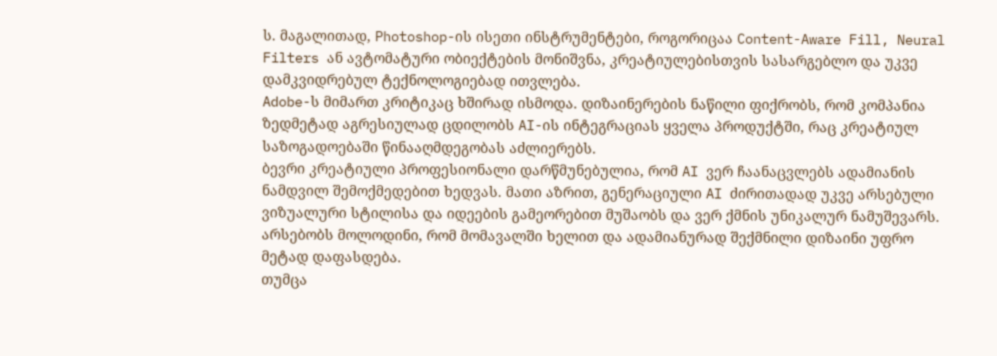ს. მაგალითად, Photoshop-ის ისეთი ინსტრუმენტები, როგორიცაა Content-Aware Fill, Neural Filters ან ავტომატური ობიექტების მონიშვნა, კრეატიულებისთვის სასარგებლო და უკვე დამკვიდრებულ ტექნოლოგიებად ითვლება.
Adobe-ს მიმართ კრიტიკაც ხშირად ისმოდა. დიზაინერების ნაწილი ფიქრობს, რომ კომპანია ზედმეტად აგრესიულად ცდილობს AI-ის ინტეგრაციას ყველა პროდუქტში, რაც კრეატიულ საზოგადოებაში წინააღმდეგობას აძლიერებს.
ბევრი კრეატიული პროფესიონალი დარწმუნებულია, რომ AI ვერ ჩაანაცვლებს ადამიანის ნამდვილ შემოქმედებით ხედვას. მათი აზრით, გენერაციული AI ძირითადად უკვე არსებული ვიზუალური სტილისა და იდეების გამეორებით მუშაობს და ვერ ქმნის უნიკალურ ნამუშევარს. არსებობს მოლოდინი, რომ მომავალში ხელით და ადამიანურად შექმნილი დიზაინი უფრო მეტად დაფასდება.
თუმცა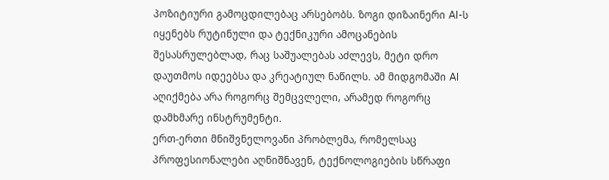პოზიტიური გამოცდილებაც არსებობს. ზოგი დიზაინერი AI-ს იყენებს რუტინული და ტექნიკური ამოცანების შესასრულებლად, რაც საშუალებას აძლევს, მეტი დრო დაუთმოს იდეებსა და კრეატიულ ნაწილს. ამ მიდგომაში AI აღიქმება არა როგორც შემცვლელი, არამედ როგორც დამხმარე ინსტრუმენტი.
ერთ-ერთი მნიშვნელოვანი პრობლემა, რომელსაც პროფესიონალები აღნიშნავენ, ტექნოლოგიების სწრაფი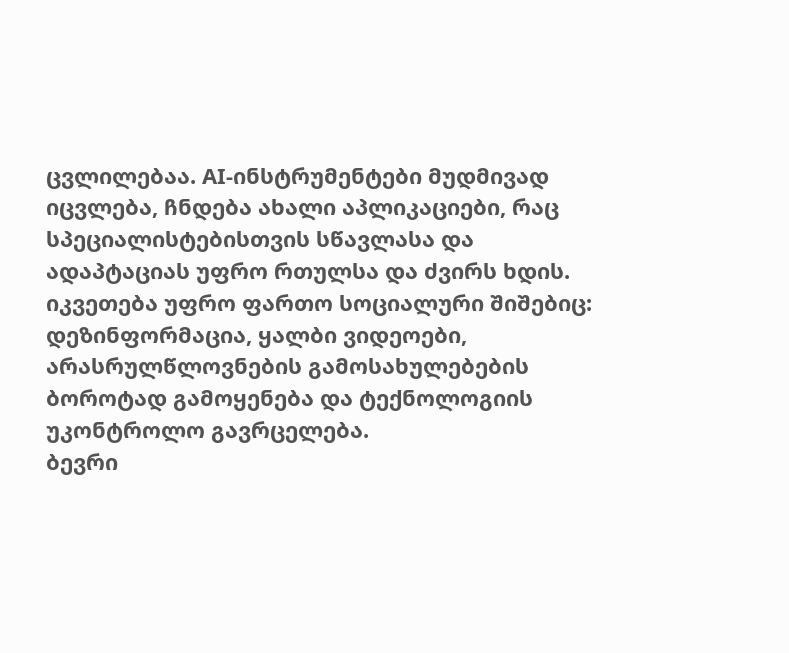ცვლილებაა. AI-ინსტრუმენტები მუდმივად იცვლება, ჩნდება ახალი აპლიკაციები, რაც სპეციალისტებისთვის სწავლასა და ადაპტაციას უფრო რთულსა და ძვირს ხდის.
იკვეთება უფრო ფართო სოციალური შიშებიც: დეზინფორმაცია, ყალბი ვიდეოები, არასრულწლოვნების გამოსახულებების ბოროტად გამოყენება და ტექნოლოგიის უკონტროლო გავრცელება.
ბევრი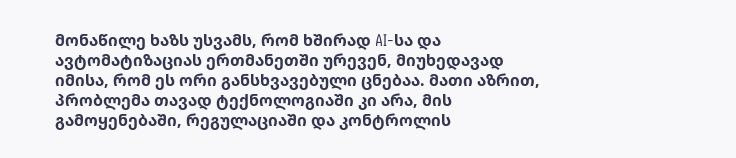მონაწილე ხაზს უსვამს, რომ ხშირად AI-სა და ავტომატიზაციას ერთმანეთში ურევენ, მიუხედავად იმისა, რომ ეს ორი განსხვავებული ცნებაა. მათი აზრით, პრობლემა თავად ტექნოლოგიაში კი არა, მის გამოყენებაში, რეგულაციაში და კონტროლის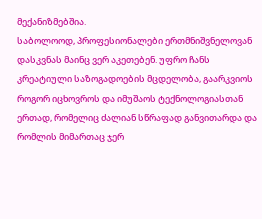მექანიზმებშია.
საბოლოოდ, პროფესიონალები ერთმნიშვნელოვან დასკვნას მაინც ვერ აკეთებენ. უფრო ჩანს კრეატიული საზოგადოების მცდელობა, გაარკვიოს როგორ იცხოვროს და იმუშაოს ტექნოლოგიასთან ერთად, რომელიც ძალიან სწრაფად განვითარდა და რომლის მიმართაც ჯერ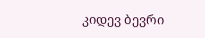კიდევ ბევრი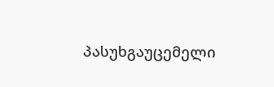პასუხგაუცემელი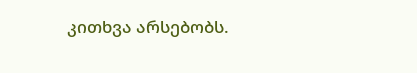კითხვა არსებობს.